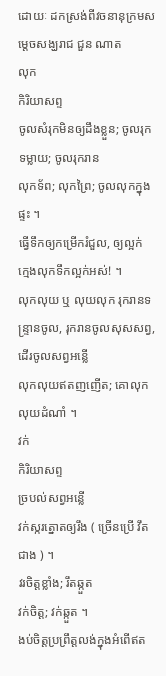ដោយៈ ដកស្រង់ពីវចនានុក្រមសម្តេចសង្ឃរាជ ជួន ណាត
លុក
កិរិយាសព្ទ
ចូលសំរុកមិនឲ្យដឹងខ្លួន; ចូលរុកទម្លាយ; ចូលរុករាន
លុកទ័ព; លុកព្រៃ; ចូលលុកក្នុងផ្ទះ ។
ធ្វើទឹកឲ្យកម្រើករំជួល, ឲ្យល្អក់
ក្មេងលុកទឹកល្អក់អស់! ។
លុកលុយ ឬ លុយលុក រុករានទន្ទ្រានចូល, រុករានចូលសុសសព្វ, ដើរចូលសព្វអន្លើ
លុកលុយឥតញញើត; គោលុកលុយដំណាំ ។
វក់
កិរិយាសព្ទ
ច្របល់សព្វអន្លើ
វក់ស្ករត្នោតឲ្យរឹង ( ច្រើនប្រើ វឹត ជាង ) ។
វរចិត្តខ្លាំង; រឹតឆ្កួត
វក់ចិត្ត; វក់ឆ្កួត ។
ងប់ចិត្តប្រព្រឹត្តលង់ក្នុងអំពើឥត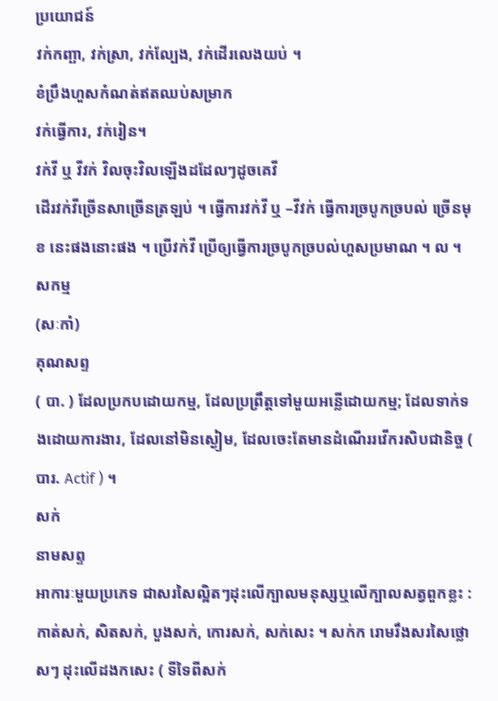ប្រយោជន៍
វក់កញ្ឆា, វក់ស្រា, វក់ល្បែង, វក់ដើរលេងយប់ ។
ខំប្រឹងហួសកំណត់ឥតឈប់សម្រាក
វក់ធ្វើការ, វក់រៀន។
វក់វី ឬ វីវក់ វិលចុះវិលឡើងដដែលៗដូចគេវី
ដើរវក់វីច្រើនសាច្រើនត្រឡប់ ។ ធ្វើការវក់វី ឬ –វីវក់ ធ្វើការច្របូកច្របល់ ច្រើនមុខ នេះផងនោះផង ។ ប្រើវក់វី ប្រើឲ្យធ្វើការច្របូកច្របល់ហួសប្រមាណ ។ ល ។
សកម្ម
(សៈកាំ)
គុណសព្ទ
( បា. ) ដែលប្រកបដោយកម្ម, ដែលប្រព្រឹត្តទៅមួយអន្លើដោយកម្ម; ដែលទាក់ទងដោយការងារ, ដែលនៅមិនស្ងៀម, ដែលចេះតែមានដំណើររវើករសិបជានិច្ច ( បារ. Actif ) ។
សក់
នាមសព្ទ
អាការៈមួយប្រភេទ ជាសរសៃល្អិតៗដុះលើក្បាលមនុស្សឬលើក្បាលសត្វពួកខ្លះ : កាត់សក់, សិតសក់, បួងសក់, កោរសក់, សក់សេះ ។ សក់ក រោមរឹងសរសៃថ្លោសៗ ដុះលើដងកសេះ ( ទីទៃពីសក់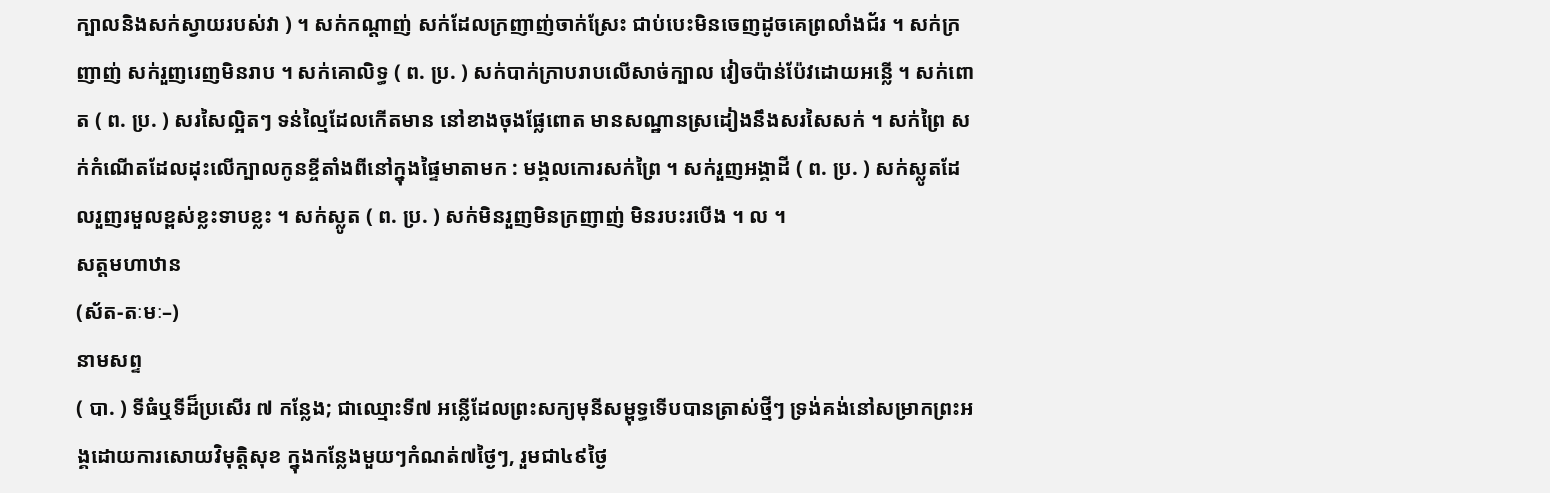ក្បាលនិងសក់ស្វាយរបស់វា ) ។ សក់កណ្ដាញ់ សក់ដែលក្រញាញ់ចាក់ស្រែះ ជាប់បេះមិនចេញដូចគេព្រលាំងជ័រ ។ សក់ក្រញាញ់ សក់រួញរេញមិនរាប ។ សក់គោលិទ្ធ ( ព. ប្រ. ) សក់បាក់ក្រាបរាបលើសាច់ក្បាល វៀចប៉ាន់ប៉ែវដោយអន្លើ ។ សក់ពោត ( ព. ប្រ. ) សរសៃល្អិតៗ ទន់ល្មៃដែលកើតមាន នៅខាងចុងផ្លែពោត មានសណ្ឋានស្រដៀងនឹងសរសៃសក់ ។ សក់ព្រៃ សក់កំណើតដែលដុះលើក្បាលកូនខ្ចីតាំងពីនៅក្នុងផ្ទៃមាតាមក : មង្គលកោរសក់ព្រៃ ។ សក់រួញអង្គាដី ( ព. ប្រ. ) សក់ស្លូតដែលរួញរមួលខ្ពស់ខ្លះទាបខ្លះ ។ សក់ស្លូត ( ព. ប្រ. ) សក់មិនរួញមិនក្រញាញ់ មិនរបះរបើង ។ ល ។
សត្តមហាឋាន
(ស័ត-តៈមៈ–)
នាមសព្ទ
( បា. ) ទីធំឬទីដ៏ប្រសើរ ៧ កន្លែង; ជាឈ្មោះទី៧ អន្លើដែលព្រះសក្យមុនីសម្ពុទ្ធទើបបានត្រាស់ថ្មីៗ ទ្រង់គង់នៅសម្រាកព្រះអង្គដោយការសោយវិមុត្តិសុខ ក្នុងកន្លែងមួយៗកំណត់៧ថ្ងៃៗ, រួមជា៤៩ថ្ងៃ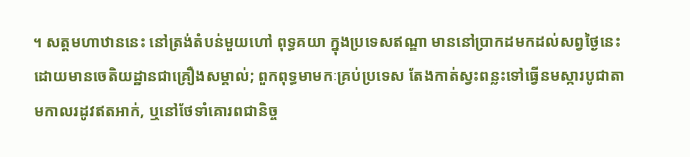។ សត្តមហាឋាននេះ នៅត្រង់តំបន់មួយហៅ ពុទ្ធគយា ក្នុងប្រទេសឥណ្ឌា មាននៅប្រាកដមកដល់សព្វថ្ងៃនេះដោយមានចេតិយដ្ឋានជាគ្រឿងសម្គាល់; ពួកពុទ្ធមាមកៈគ្រប់ប្រទេស តែងកាត់ស្វះពន្លះទៅធ្វើនមស្ការបូជាតាមកាលរដូវឥតអាក់, ឬនៅថែទាំគោរពជានិច្ច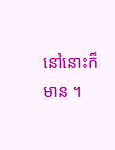នៅនោះក៏មាន ។